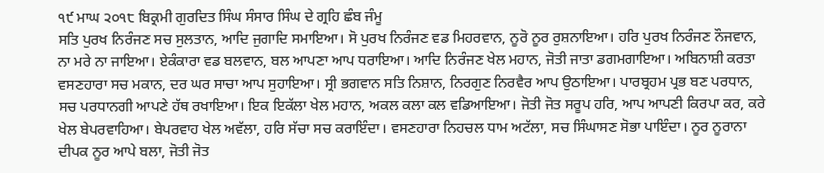੧੯ ਮਾਘ ੨੦੧੮ ਬਿਕ੍ਰਮੀ ਗੁਰਦਿਤ ਸਿੰਘ ਸੰਸਾਰ ਸਿੰਘ ਦੇ ਗ੍ਰਹਿ ਛੰਬ ਜੰਮੂ
ਸਤਿ ਪੁਰਖ ਨਿਰੰਜਣ ਸਚ ਸੁਲਤਾਨ, ਆਦਿ ਜੁਗਾਦਿ ਸਮਾਇਆ। ਸੋ ਪੁਰਖ ਨਿਰੰਜਣ ਵਡ ਮਿਹਰਵਾਨ, ਨੂਰੋ ਨੂਰ ਰੁਸ਼ਨਾਇਆ। ਹਰਿ ਪੁਰਖ ਨਿਰੰਜਣ ਨੌਜਵਾਨ, ਨਾ ਮਰੇ ਨਾ ਜਾਇਆ। ਏਕੰਕਾਰਾ ਵਡ ਬਲਵਾਨ, ਬਲ ਆਪਣਾ ਆਪ ਧਰਾਇਆ। ਆਦਿ ਨਿਰੰਜਣ ਖੇਲ ਮਹਾਨ, ਜੋਤੀ ਜਾਤਾ ਡਗਮਗਾਇਆ। ਅਬਿਨਾਸ਼ੀ ਕਰਤਾ ਵਸਣਹਾਰਾ ਸਚ ਮਕਾਨ, ਦਰ ਘਰ ਸਾਚਾ ਆਪ ਸੁਹਾਇਆ। ਸ੍ਰੀ ਭਗਵਾਨ ਸਤਿ ਨਿਸ਼ਾਨ, ਨਿਰਗੁਣ ਨਿਰਵੈਰ ਆਪ ਉਠਾਇਆ। ਪਾਰਬ੍ਰਹਮ ਪ੍ਰਭ ਬਣ ਪਰਧਾਨ, ਸਚ ਪਰਧਾਨਗੀ ਆਪਣੇ ਹੱਥ ਰਖਾਇਆ। ਇਕ ਇਕੱਲਾ ਖੇਲ ਮਹਾਨ, ਅਕਲ ਕਲਾ ਕਲ ਵਡਿਆਇਆ। ਜੋਤੀ ਜੋਤ ਸਰੂਪ ਹਰਿ, ਆਪ ਆਪਣੀ ਕਿਰਪਾ ਕਰ, ਕਰੇ ਖੇਲ ਬੇਪਰਵਾਹਿਆ। ਬੇਪਰਵਾਹ ਖੇਲ ਅਵੱਲਾ, ਹਰਿ ਸੱਚਾ ਸਚ ਕਰਾਇੰਦਾ। ਵਸਣਹਾਰਾ ਨਿਹਚਲ ਧਾਮ ਅਟੱਲਾ, ਸਚ ਸਿੰਘਾਸਣ ਸੋਭਾ ਪਾਇੰਦਾ। ਨੂਰ ਨੂਰਾਨਾ ਦੀਪਕ ਨੂਰ ਆਪੇ ਬਲਾ, ਜੋਤੀ ਜੋਤ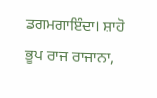ਡਗਮਗਾਇੰਦਾ। ਸ਼ਾਹੋ ਭੂਪ ਰਾਜ ਰਾਜਾਨਾ,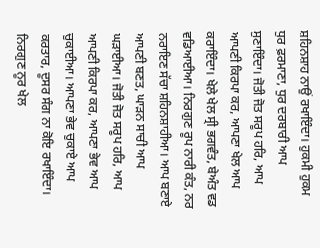ਸ਼ਹਿਨਸ਼ਾਹ ਨਾਉਂ ਰਖਾਇੰਦਾ। ਹੁਕਮੀ ਹੁਕਮ ਧੁਰ ਫ਼ਰਮਾਣਾ, ਧੁਰ ਦਰਬਾਰੀ ਆਪ ਸੁਣਾਇੰਦਾ। ਜੋਤੀ ਜੋਤ ਸਰੂਪ ਹਰਿ, ਆਪ ਆਪਣੀ ਕਿਰਪਾ ਕਰ, ਆਪਣਾ ਖੇਲ ਆਪ ਕਰਾਇੰਦਾ। ਖੇਲੇ ਖੇਲ ਸ੍ਰੀ ਭਗਵੰਤ, ਬੇਅੰਤ ਵਡ ਵਡਿਆਈਆ। ਨਿਰਗੁਣ ਰੂਪ ਨਾਰੀ ਕੰਤ, ਨਰ ਨਰਾਇਣ ਸੱਚਾ ਸ਼ਹਿਨਸ਼ਾਹੀਆ। ਆਪ ਬਣਾਏ ਆਪਣੀ ਬਣਤ, ਘਾੜਨ ਸਾਚੀ ਆਪ ਘੜਾਈਆ। ਜੋਤੀ ਜੋਤ ਸਰੂਪ ਹਰਿ, ਆਪ ਆਪਣੀ ਕਿਰਪਾ ਕਰ, ਆਪਣਾ ਭੇਵ ਆਪ ਚੁਕਾਈਆ। ਆਪਣਾ ਭੇਵ ਚੁਕਾਏ ਆਪ ਕਰਤਾਰ, ਦੂਸਰ ਸੰਗ ਨਾ ਕੋਇ ਰਖਾਇੰਦਾ। ਨਿਰਗੁਣ ਨੂਰ ਖੇਲ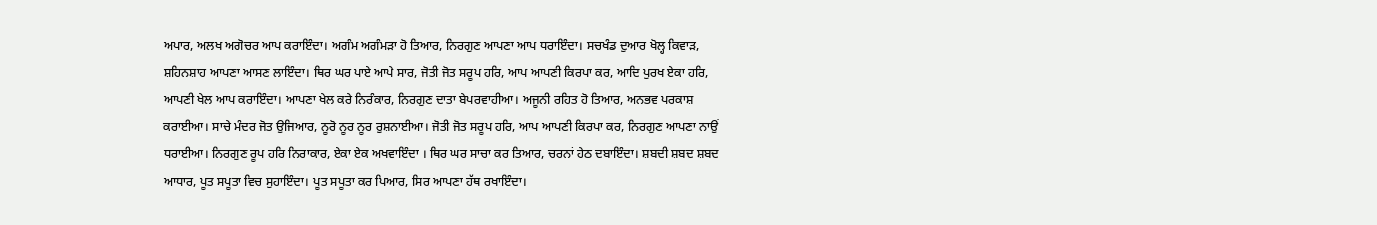ਅਪਾਰ, ਅਲਖ ਅਗੋਚਰ ਆਪ ਕਰਾਇੰਦਾ। ਅਗੰਮ ਅਗੰਮੜਾ ਹੋ ਤਿਆਰ, ਨਿਰਗੁਣ ਆਪਣਾ ਆਪ ਧਰਾਇੰਦਾ। ਸਚਖੰਡ ਦੁਆਰ ਖੋਲ੍ਹ ਕਿਵਾੜ, ਸ਼ਹਿਨਸ਼ਾਹ ਆਪਣਾ ਆਸਣ ਲਾਇੰਦਾ। ਥਿਰ ਘਰ ਪਾਏ ਆਪੇ ਸਾਰ, ਜੋਤੀ ਜੋਤ ਸਰੂਪ ਹਰਿ, ਆਪ ਆਪਣੀ ਕਿਰਪਾ ਕਰ, ਆਦਿ ਪੁਰਖ ਏਕਾ ਹਰਿ, ਆਪਣੀ ਖੇਲ ਆਪ ਕਰਾਇੰਦਾ। ਆਪਣਾ ਖੇਲ ਕਰੇ ਨਿਰੰਕਾਰ, ਨਿਰਗੁਣ ਦਾਤਾ ਬੇਪਰਵਾਹੀਆ। ਅਜੂਨੀ ਰਹਿਤ ਹੋ ਤਿਆਰ, ਅਨਭਵ ਪਰਕਾਸ਼ ਕਰਾਈਆ। ਸਾਚੇ ਮੰਦਰ ਜੋਤ ਉਜਿਆਰ, ਨੂਰੋ ਨੂਰ ਨੂਰ ਰੁਸ਼ਨਾਈਆ। ਜੋਤੀ ਜੋਤ ਸਰੂਪ ਹਰਿ, ਆਪ ਆਪਣੀ ਕਿਰਪਾ ਕਰ, ਨਿਰਗੁਣ ਆਪਣਾ ਨਾਉਂ ਧਰਾਈਆ। ਨਿਰਗੁਣ ਰੂਪ ਹਰਿ ਨਿਰਾਕਾਰ, ਏਕਾ ਏਕ ਅਖਵਾਇੰਦਾ । ਥਿਰ ਘਰ ਸਾਚਾ ਕਰ ਤਿਆਰ, ਚਰਨਾਂ ਹੇਠ ਦਬਾਇੰਦਾ। ਸ਼ਬਦੀ ਸ਼ਬਦ ਸ਼ਬਦ ਆਧਾਰ, ਪੂਤ ਸਪੂਤਾ ਵਿਚ ਸੁਹਾਇੰਦਾ। ਪੂਤ ਸਪੂਤਾ ਕਰ ਪਿਆਰ, ਸਿਰ ਆਪਣਾ ਹੱਥ ਰਖਾਇੰਦਾ।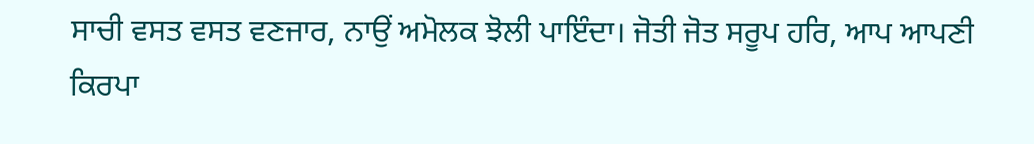ਸਾਚੀ ਵਸਤ ਵਸਤ ਵਣਜਾਰ, ਨਾਉਂ ਅਮੋਲਕ ਝੋਲੀ ਪਾਇੰਦਾ। ਜੋਤੀ ਜੋਤ ਸਰੂਪ ਹਰਿ, ਆਪ ਆਪਣੀ ਕਿਰਪਾ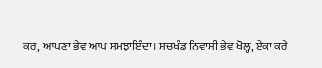ਕਰ, ਆਪਣਾ ਭੇਵ ਆਪ ਸਮਝਾਇੰਦਾ। ਸਚਖੰਡ ਨਿਵਾਸੀ ਭੇਵ ਖੋਲ੍ਹ, ਏਕਾ ਕਰੇ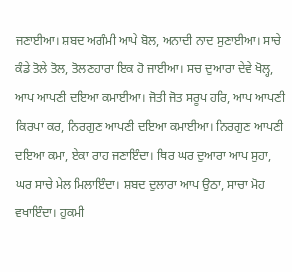ਜਣਾਈਆ। ਸ਼ਬਦ ਅਗੰਮੀ ਆਪੇ ਬੋਲ, ਅਨਾਦੀ ਨਾਦ ਸੁਣਾਈਆ। ਸਾਚੇ ਕੰਡੇ ਤੋਲੇ ਤੋਲ, ਤੋਲਣਹਾਰਾ ਇਕ ਹੋ ਜਾਈਆ। ਸਚ ਦੁਆਰਾ ਦੇਵੇ ਖੋਲ੍ਹ, ਆਪ ਆਪਣੀ ਦਇਆ ਕਮਾਈਆ। ਜੋਤੀ ਜੋਤ ਸਰੂਪ ਹਰਿ, ਆਪ ਆਪਣੀ ਕਿਰਪਾ ਕਰ, ਨਿਰਗੁਣ ਆਪਣੀ ਦਇਆ ਕਮਾਈਆ। ਨਿਰਗੁਣ ਆਪਣੀ ਦਇਆ ਕਮਾ, ਏਕਾ ਰਾਹ ਜਣਾਇੰਦਾ। ਥਿਰ ਘਰ ਦੁਆਰਾ ਆਪ ਸੁਹਾ, ਘਰ ਸਾਚੇ ਮੇਲ ਮਿਲਾਇੰਦਾ। ਸ਼ਬਦ ਦੁਲਾਰਾ ਆਪ ਉਠਾ, ਸਾਚਾ ਮੋਹ ਵਖਾਇੰਦਾ। ਹੁਕਮੀ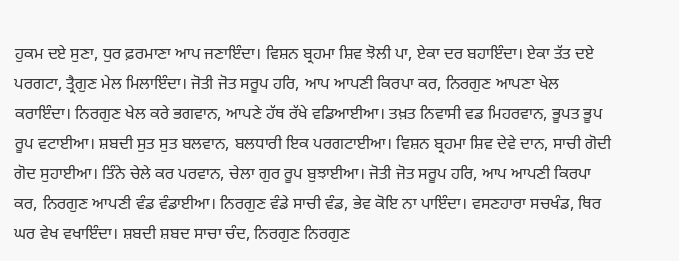ਹੁਕਮ ਦਏ ਸੁਣਾ, ਧੁਰ ਫ਼ਰਮਾਣਾ ਆਪ ਜਣਾਇੰਦਾ। ਵਿਸ਼ਨ ਬ੍ਰਹਮਾ ਸ਼ਿਵ ਝੋਲੀ ਪਾ, ਏਕਾ ਦਰ ਬਹਾਇੰਦਾ। ਏਕਾ ਤੱਤ ਦਏ ਪਰਗਟਾ, ਤ੍ਰੈਗੁਣ ਮੇਲ ਮਿਲਾਇੰਦਾ। ਜੋਤੀ ਜੋਤ ਸਰੂਪ ਹਰਿ, ਆਪ ਆਪਣੀ ਕਿਰਪਾ ਕਰ, ਨਿਰਗੁਣ ਆਪਣਾ ਖੇਲ ਕਰਾਇੰਦਾ। ਨਿਰਗੁਣ ਖੇਲ ਕਰੇ ਭਗਵਾਨ, ਆਪਣੇ ਹੱਥ ਰੱਖੇ ਵਡਿਆਈਆ। ਤਖ਼ਤ ਨਿਵਾਸੀ ਵਡ ਮਿਹਰਵਾਨ, ਭੂਪਤ ਭੂਪ ਰੂਪ ਵਟਾਈਆ। ਸ਼ਬਦੀ ਸੁਤ ਸੁਤ ਬਲਵਾਨ, ਬਲਧਾਰੀ ਇਕ ਪਰਗਟਾਈਆ। ਵਿਸ਼ਨ ਬ੍ਰਹਮਾ ਸ਼ਿਵ ਦੇਵੇ ਦਾਨ, ਸਾਚੀ ਗੋਦੀ ਗੋਦ ਸੁਹਾਈਆ। ਤਿੰਨੇ ਚੇਲੇ ਕਰ ਪਰਵਾਨ, ਚੇਲਾ ਗੁਰ ਰੂਪ ਬੁਝਾਈਆ। ਜੋਤੀ ਜੋਤ ਸਰੂਪ ਹਰਿ, ਆਪ ਆਪਣੀ ਕਿਰਪਾ ਕਰ, ਨਿਰਗੁਣ ਆਪਣੀ ਵੰਡ ਵੰਡਾਈਆ। ਨਿਰਗੁਣ ਵੰਡੇ ਸਾਚੀ ਵੰਡ, ਭੇਵ ਕੋਇ ਨਾ ਪਾਇੰਦਾ। ਵਸਣਹਾਰਾ ਸਚਖੰਡ, ਥਿਰ ਘਰ ਵੇਖ ਵਖਾਇੰਦਾ। ਸ਼ਬਦੀ ਸ਼ਬਦ ਸਾਚਾ ਚੰਦ, ਨਿਰਗੁਣ ਨਿਰਗੁਣ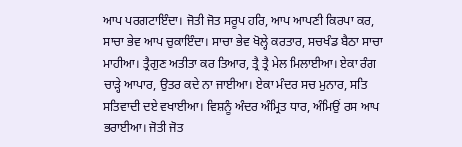ਆਪ ਪਰਗਟਾਇੰਦਾ। ਜੋਤੀ ਜੋਤ ਸਰੂਪ ਹਰਿ, ਆਪ ਆਪਣੀ ਕਿਰਪਾ ਕਰ, ਸਾਚਾ ਭੇਵ ਆਪ ਚੁਕਾਇੰਦਾ। ਸਾਚਾ ਭੇਵ ਖੋਲ੍ਹੇ ਕਰਤਾਰ, ਸਚਖੰਡ ਬੈਠਾ ਸਾਚਾ ਮਾਹੀਆ। ਤ੍ਰੈਗੁਣ ਅਤੀਤਾ ਕਰ ਤਿਆਰ, ਤ੍ਰੈ ਤ੍ਰੈ ਮੇਲ ਮਿਲਾਈਆ। ਏਕਾ ਰੰਗ ਚਾੜ੍ਹੇ ਆਪਾਰ, ਉਤਰ ਕਦੇ ਨਾ ਜਾਈਆ। ਏਕਾ ਮੰਦਰ ਸਚ ਮੁਨਾਰ, ਸਤਿ ਸਤਿਵਾਦੀ ਦਏ ਵਖਾਈਆ। ਵਿਸ਼ਨੂੰ ਅੰਦਰ ਅੰਮ੍ਰਿਤ ਧਾਰ, ਅੰਮਿਉਂ ਰਸ ਆਪ ਭਰਾਈਆ। ਜੋਤੀ ਜੋਤ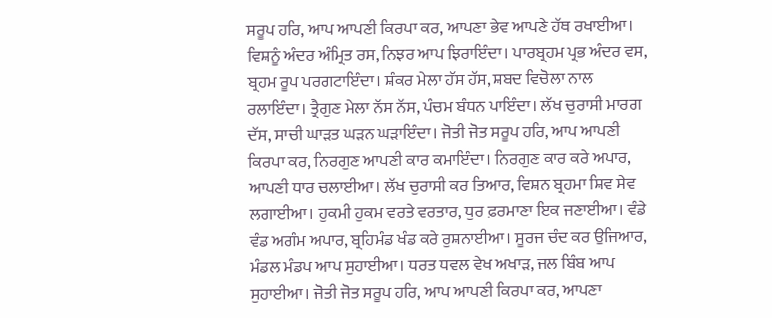ਸਰੂਪ ਹਰਿ, ਆਪ ਆਪਣੀ ਕਿਰਪਾ ਕਰ, ਆਪਣਾ ਭੇਵ ਆਪਣੇ ਹੱਥ ਰਖਾਈਆ। ਵਿਸ਼ਨੂੰ ਅੰਦਰ ਅੰਮ੍ਰਿਤ ਰਸ, ਨਿਝਰ ਆਪ ਝਿਰਾਇੰਦਾ। ਪਾਰਬ੍ਰਹਮ ਪ੍ਰਭ ਅੰਦਰ ਵਸ, ਬ੍ਰਹਮ ਰੂਪ ਪਰਗਟਾਇੰਦਾ। ਸ਼ੰਕਰ ਮੇਲਾ ਹੱਸ ਹੱਸ, ਸ਼ਬਦ ਵਿਚੋਲਾ ਨਾਲ ਰਲਾਇੰਦਾ। ਤ੍ਰੈਗੁਣ ਮੇਲਾ ਨੱਸ ਨੱਸ, ਪੰਚਮ ਬੰਧਨ ਪਾਇੰਦਾ। ਲੱਖ ਚੁਰਾਸੀ ਮਾਰਗ ਦੱਸ, ਸਾਚੀ ਘਾੜਤ ਘੜਨ ਘੜਾਇੰਦਾ। ਜੋਤੀ ਜੋਤ ਸਰੂਪ ਹਰਿ, ਆਪ ਆਪਣੀ ਕਿਰਪਾ ਕਰ, ਨਿਰਗੁਣ ਆਪਣੀ ਕਾਰ ਕਮਾਇੰਦਾ। ਨਿਰਗੁਣ ਕਾਰ ਕਰੇ ਅਪਾਰ, ਆਪਣੀ ਧਾਰ ਚਲਾਈਆ। ਲੱਖ ਚੁਰਾਸੀ ਕਰ ਤਿਆਰ, ਵਿਸ਼ਨ ਬ੍ਰਹਮਾ ਸ਼ਿਵ ਸੇਵ ਲਗਾਈਆ। ਹੁਕਮੀ ਹੁਕਮ ਵਰਤੇ ਵਰਤਾਰ, ਧੁਰ ਫ਼ਰਮਾਣਾ ਇਕ ਜਣਾਈਆ। ਵੰਡੇ ਵੰਡ ਅਗੰਮ ਅਪਾਰ, ਬ੍ਰਹਿਮੰਡ ਖੰਡ ਕਰੇ ਰੁਸ਼ਨਾਈਆ। ਸੂਰਜ ਚੰਦ ਕਰ ਉਜਿਆਰ, ਮੰਡਲ ਮੰਡਪ ਆਪ ਸੁਹਾਈਆ। ਧਰਤ ਧਵਲ ਵੇਖ ਅਖਾੜ, ਜਲ ਬਿੰਬ ਆਪ ਸੁਹਾਈਆ। ਜੋਤੀ ਜੋਤ ਸਰੂਪ ਹਰਿ, ਆਪ ਆਪਣੀ ਕਿਰਪਾ ਕਰ, ਆਪਣਾ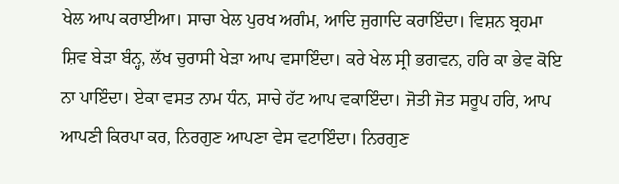ਖੇਲ ਆਪ ਕਰਾਈਆ। ਸਾਚਾ ਖੇਲ ਪੁਰਖ ਅਗੰਮ, ਆਦਿ ਜੁਗਾਦਿ ਕਰਾਇੰਦਾ। ਵਿਸ਼ਨ ਬ੍ਰਹਮਾ ਸ਼ਿਵ ਬੇੜਾ ਬੰਨ੍ਹ, ਲੱਖ ਚੁਰਾਸੀ ਖੇੜਾ ਆਪ ਵਸਾਇੰਦਾ। ਕਰੇ ਖੇਲ ਸ੍ਰੀ ਭਗਵਨ, ਹਰਿ ਕਾ ਭੇਵ ਕੋਇ ਨਾ ਪਾਇੰਦਾ। ਏਕਾ ਵਸਤ ਨਾਮ ਧੰਨ, ਸਾਚੇ ਹੱਟ ਆਪ ਵਕਾਇੰਦਾ। ਜੋਤੀ ਜੋਤ ਸਰੂਪ ਹਰਿ, ਆਪ ਆਪਣੀ ਕਿਰਪਾ ਕਰ, ਨਿਰਗੁਣ ਆਪਣਾ ਵੇਸ ਵਟਾਇੰਦਾ। ਨਿਰਗੁਣ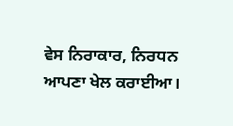ਵੇਸ ਨਿਰਾਕਾਰ, ਨਿਰਧਨ ਆਪਣਾ ਖੇਲ ਕਰਾਈਆ।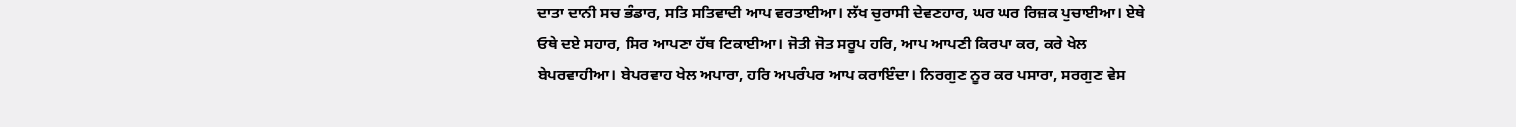ਦਾਤਾ ਦਾਨੀ ਸਚ ਭੰਡਾਰ, ਸਤਿ ਸਤਿਵਾਦੀ ਆਪ ਵਰਤਾਈਆ। ਲੱਖ ਚੁਰਾਸੀ ਦੇਵਣਹਾਰ, ਘਰ ਘਰ ਰਿਜ਼ਕ ਪੁਚਾਈਆ। ਏਥੇ ਓਥੇ ਦਏ ਸਹਾਰ, ਸਿਰ ਆਪਣਾ ਹੱਥ ਟਿਕਾਈਆ। ਜੋਤੀ ਜੋਤ ਸਰੂਪ ਹਰਿ, ਆਪ ਆਪਣੀ ਕਿਰਪਾ ਕਰ, ਕਰੇ ਖੇਲ ਬੇਪਰਵਾਹੀਆ। ਬੇਪਰਵਾਹ ਖੇਲ ਅਪਾਰਾ, ਹਰਿ ਅਪਰੰਪਰ ਆਪ ਕਰਾਇੰਦਾ। ਨਿਰਗੁਣ ਨੂਰ ਕਰ ਪਸਾਰਾ, ਸਰਗੁਣ ਵੇਸ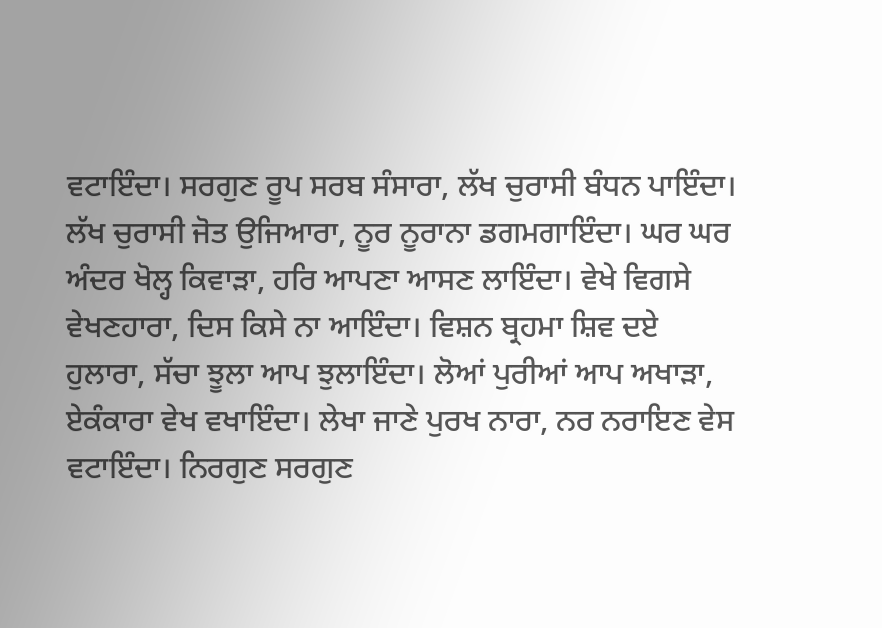ਵਟਾਇੰਦਾ। ਸਰਗੁਣ ਰੂਪ ਸਰਬ ਸੰਸਾਰਾ, ਲੱਖ ਚੁਰਾਸੀ ਬੰਧਨ ਪਾਇੰਦਾ। ਲੱਖ ਚੁਰਾਸੀ ਜੋਤ ਉਜਿਆਰਾ, ਨੂਰ ਨੂਰਾਨਾ ਡਗਮਗਾਇੰਦਾ। ਘਰ ਘਰ ਅੰਦਰ ਖੋਲ੍ਹ ਕਿਵਾੜਾ, ਹਰਿ ਆਪਣਾ ਆਸਣ ਲਾਇੰਦਾ। ਵੇਖੇ ਵਿਗਸੇ ਵੇਖਣਹਾਰਾ, ਦਿਸ ਕਿਸੇ ਨਾ ਆਇੰਦਾ। ਵਿਸ਼ਨ ਬ੍ਰਹਮਾ ਸ਼ਿਵ ਦਏ ਹੁਲਾਰਾ, ਸੱਚਾ ਝੂਲਾ ਆਪ ਝੁਲਾਇੰਦਾ। ਲੋਆਂ ਪੁਰੀਆਂ ਆਪ ਅਖਾੜਾ, ਏਕੰਕਾਰਾ ਵੇਖ ਵਖਾਇੰਦਾ। ਲੇਖਾ ਜਾਣੇ ਪੁਰਖ ਨਾਰਾ, ਨਰ ਨਰਾਇਣ ਵੇਸ ਵਟਾਇੰਦਾ। ਨਿਰਗੁਣ ਸਰਗੁਣ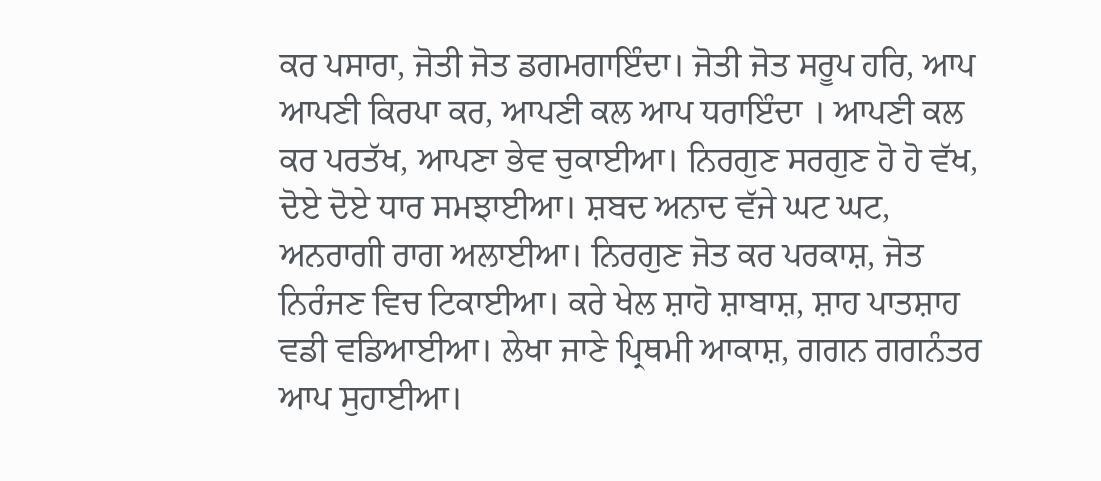ਕਰ ਪਸਾਰਾ, ਜੋਤੀ ਜੋਤ ਡਗਮਗਾਇੰਦਾ। ਜੋਤੀ ਜੋਤ ਸਰੂਪ ਹਰਿ, ਆਪ ਆਪਣੀ ਕਿਰਪਾ ਕਰ, ਆਪਣੀ ਕਲ ਆਪ ਧਰਾਇੰਦਾ । ਆਪਣੀ ਕਲ ਕਰ ਪਰਤੱਖ, ਆਪਣਾ ਭੇਵ ਚੁਕਾਈਆ। ਨਿਰਗੁਣ ਸਰਗੁਣ ਹੋ ਹੋ ਵੱਖ, ਦੋਏ ਦੋਏ ਧਾਰ ਸਮਝਾਈਆ। ਸ਼ਬਦ ਅਨਾਦ ਵੱਜੇ ਘਟ ਘਟ, ਅਨਰਾਗੀ ਰਾਗ ਅਲਾਈਆ। ਨਿਰਗੁਣ ਜੋਤ ਕਰ ਪਰਕਾਸ਼, ਜੋਤ ਨਿਰੰਜਣ ਵਿਚ ਟਿਕਾਈਆ। ਕਰੇ ਖੇਲ ਸ਼ਾਹੋ ਸ਼ਾਬਾਸ਼, ਸ਼ਾਹ ਪਾਤਸ਼ਾਹ ਵਡੀ ਵਡਿਆਈਆ। ਲੇਖਾ ਜਾਣੇ ਪ੍ਰਿਥਮੀ ਆਕਾਸ਼, ਗਗਨ ਗਗਨੰਤਰ ਆਪ ਸੁਹਾਈਆ।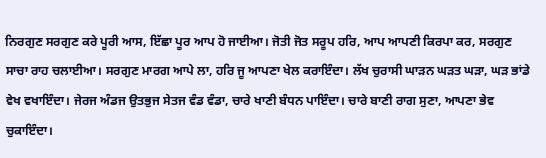ਨਿਰਗੁਣ ਸਰਗੁਣ ਕਰੇ ਪੂਰੀ ਆਸ, ਇੱਛਾ ਪੂਰ ਆਪ ਹੋ ਜਾਈਆ। ਜੋਤੀ ਜੋਤ ਸਰੂਪ ਹਰਿ, ਆਪ ਆਪਣੀ ਕਿਰਪਾ ਕਰ, ਸਰਗੁਣ ਸਾਚਾ ਰਾਹ ਚਲਾਈਆ। ਸਰਗੁਣ ਮਾਰਗ ਆਪੇ ਲਾ, ਹਰਿ ਜੂ ਆਪਣਾ ਖੇਲ ਕਰਾਇੰਦਾ। ਲੱਖ ਚੁਰਾਸੀ ਘਾੜਨ ਘੜਤ ਘੜਾ, ਘੜ ਭਾਂਡੇ ਵੇਖ ਵਖਾਇੰਦਾ। ਜੇਰਜ ਅੰਡਜ ਉਤਭੁਜ ਸੇਤਜ ਵੰਡ ਵੰਡਾ, ਚਾਰੇ ਖਾਣੀ ਬੰਧਨ ਪਾਇੰਦਾ। ਚਾਰੇ ਬਾਣੀ ਰਾਗ ਸੁਣਾ, ਆਪਣਾ ਭੇਵ ਚੁਕਾਇੰਦਾ।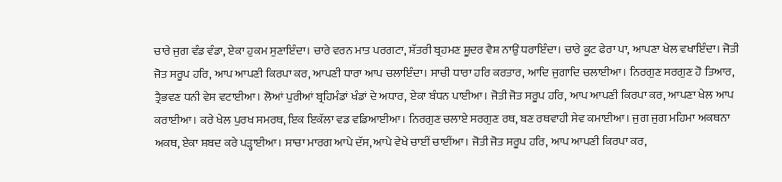ਚਾਰੇ ਜੁਗ ਵੰਡ ਵੰਡਾ, ਏਕਾ ਹੁਕਮ ਸੁਣਾਇੰਦਾ। ਚਾਰੇ ਵਰਨ ਮਾਤ ਪਰਗਟਾ, ਸ਼ੱਤਰੀ ਬ੍ਰਹਮਣ ਸ਼ੂਦਰ ਵੈਸ਼ ਨਾਉਂ ਧਰਾਇੰਦਾ। ਚਾਰੇ ਕੂਟ ਫੇਰਾ ਪਾ, ਆਪਣਾ ਖੇਲ ਵਖਾਇੰਦਾ। ਜੋਤੀ ਜੋਤ ਸਰੂਪ ਹਰਿ, ਆਪ ਆਪਣੀ ਕਿਰਪਾ ਕਰ, ਆਪਣੀ ਧਾਰਾ ਆਪ ਚਲਾਇੰਦਾ। ਸਾਚੀ ਧਾਰਾ ਹਰਿ ਕਰਤਾਰ, ਆਦਿ ਜੁਗਾਦਿ ਚਲਾਈਆ। ਨਿਰਗੁਣ ਸਰਗੁਣ ਹੋ ਤਿਆਰ, ਤ੍ਰੈਭਵਣ ਧਨੀ ਵੇਸ ਵਟਾਈਆ। ਲੋਆਂ ਪੁਰੀਆਂ ਬ੍ਰਹਿਮੰਡਾਂ ਖੰਡਾਂ ਦੇ ਅਧਾਰ, ਏਕਾ ਬੰਧਨ ਪਾਈਆ। ਜੋਤੀ ਜੋਤ ਸਰੂਪ ਹਰਿ, ਆਪ ਆਪਣੀ ਕਿਰਪਾ ਕਰ, ਆਪਣਾ ਖੇਲ ਆਪ ਕਰਾਈਆ। ਕਰੇ ਖੇਲ ਪੁਰਖ ਸਮਰਥ, ਇਕ ਇਕੱਲਾ ਵਡ ਵਡਿਆਈਆ। ਨਿਰਗੁਣ ਚਲਾਏ ਸਰਗੁਣ ਰਥ, ਬਣ ਰਥਵਾਹੀ ਸੇਵ ਕਮਾਈਆ। ਜੁਗ ਜੁਗ ਮਹਿਮਾ ਅਕਥਨਾ ਅਕਥ, ਏਕਾ ਸ਼ਬਦ ਕਰੇ ਪੜ੍ਹਾਈਆ। ਸਾਚਾ ਮਾਰਗ ਆਪੇ ਦੱਸ, ਆਪੇ ਵੇਖੇ ਚਾਈਂ ਚਾਈਂਆ। ਜੋਤੀ ਜੋਤ ਸਰੂਪ ਹਰਿ, ਆਪ ਆਪਣੀ ਕਿਰਪਾ ਕਰ,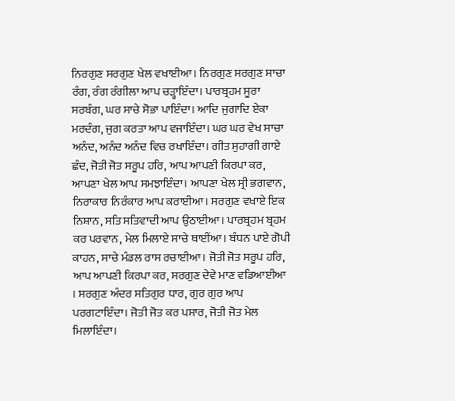ਨਿਰਗੁਣ ਸਰਗੁਣ ਖੇਲ ਵਖਾਈਆ। ਨਿਰਗੁਣ ਸਰਗੁਣ ਸਾਚਾ ਰੰਗ, ਰੰਗ ਰੰਗੀਲਾ ਆਪ ਚੜ੍ਹਾਇੰਦਾ। ਪਾਰਬ੍ਰਹਮ ਸੂਰਾ ਸਰਬੰਗ, ਘਰ ਸਾਚੇ ਸੋਭਾ ਪਾਇੰਦਾ। ਆਦਿ ਜੁਗਾਦਿ ਏਕਾ ਮਰਦੰਗ, ਜੁਗ ਕਰਤਾ ਆਪ ਵਜਾਇੰਦਾ। ਘਰ ਘਰ ਵੇਖ ਸਾਚਾ ਅਨੰਦ, ਅਨੰਦ ਅਨੰਦ ਵਿਚ ਰਖਾਇੰਦਾ। ਗੀਤ ਸੁਹਾਗੀ ਗਾਏ ਛੰਦ, ਜੋਤੀ ਜੋਤ ਸਰੂਪ ਹਰਿ, ਆਪ ਆਪਣੀ ਕਿਰਪਾ ਕਰ, ਆਪਣਾ ਖੇਲ ਆਪ ਸਮਝਾਇੰਦਾ। ਆਪਣਾ ਖੇਲ ਸ੍ਰੀ ਭਗਵਾਨ, ਨਿਰਾਕਾਰ ਨਿਰੰਕਾਰ ਆਪ ਕਰਾਈਆ। ਸਰਗੁਣ ਵਖਾਏ ਇਕ ਨਿਸ਼ਾਨ, ਸਤਿ ਸਤਿਵਾਦੀ ਆਪ ਉਠਾਈਆ। ਪਾਰਬ੍ਰਹਮ ਬ੍ਰਹਮ ਕਰ ਪਰਵਾਨ, ਮੇਲ ਮਿਲਾਏ ਸਾਚੇ ਥਾਈਂਆ। ਬੰਧਨ ਪਾਏ ਗੋਪੀ ਕਾਹਨ, ਸਾਚੇ ਮੰਡਲ ਰਾਸ ਰਚਾਈਆ। ਜੋਤੀ ਜੋਤ ਸਰੂਪ ਹਰਿ, ਆਪ ਆਪਣੀ ਕਿਰਪਾ ਕਰ, ਸਰਗੁਣ ਦੇਵੇ ਮਾਣ ਵਡਿਆਈਆ । ਸਰਗੁਣ ਅੰਦਰ ਸਤਿਗੁਰ ਧਾਰ, ਗੁਰ ਗੁਰ ਆਪ ਪਰਗਟਾਇੰਦਾ। ਜੋਤੀ ਜੋਤ ਕਰ ਪਸਾਰ, ਜੋਤੀ ਜੋਤ ਮੇਲ ਮਿਲਾਇੰਦਾ।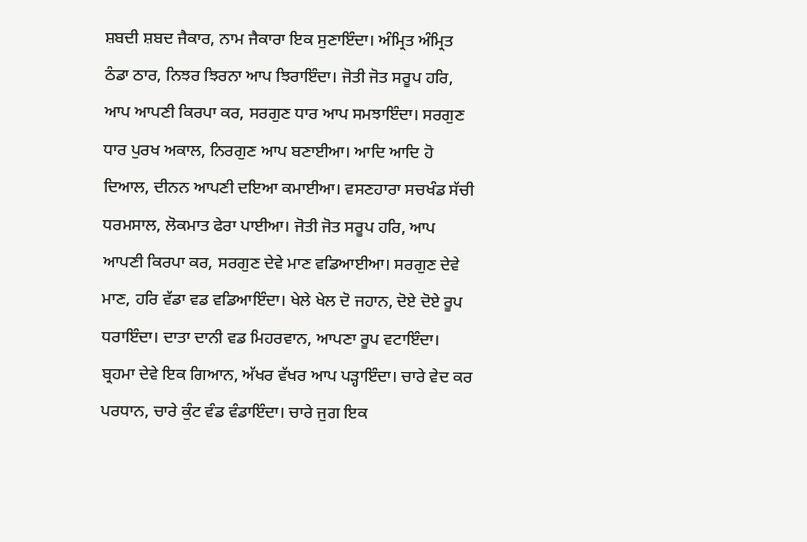ਸ਼ਬਦੀ ਸ਼ਬਦ ਜੈਕਾਰ, ਨਾਮ ਜੈਕਾਰਾ ਇਕ ਸੁਣਾਇੰਦਾ। ਅੰਮ੍ਰਿਤ ਅੰਮ੍ਰਿਤ ਠੰਡਾ ਠਾਰ, ਨਿਝਰ ਝਿਰਨਾ ਆਪ ਝਿਰਾਇੰਦਾ। ਜੋਤੀ ਜੋਤ ਸਰੂਪ ਹਰਿ, ਆਪ ਆਪਣੀ ਕਿਰਪਾ ਕਰ, ਸਰਗੁਣ ਧਾਰ ਆਪ ਸਮਝਾਇੰਦਾ। ਸਰਗੁਣ ਧਾਰ ਪੁਰਖ ਅਕਾਲ, ਨਿਰਗੁਣ ਆਪ ਬਣਾਈਆ। ਆਦਿ ਆਦਿ ਹੋ ਦਿਆਲ, ਦੀਨਨ ਆਪਣੀ ਦਇਆ ਕਮਾਈਆ। ਵਸਣਹਾਰਾ ਸਚਖੰਡ ਸੱਚੀ ਧਰਮਸਾਲ, ਲੋਕਮਾਤ ਫੇਰਾ ਪਾਈਆ। ਜੋਤੀ ਜੋਤ ਸਰੂਪ ਹਰਿ, ਆਪ ਆਪਣੀ ਕਿਰਪਾ ਕਰ, ਸਰਗੁਣ ਦੇਵੇ ਮਾਣ ਵਡਿਆਈਆ। ਸਰਗੁਣ ਦੇਵੇ ਮਾਣ, ਹਰਿ ਵੱਡਾ ਵਡ ਵਡਿਆਇੰਦਾ। ਖੇਲੇ ਖੇਲ ਦੋ ਜਹਾਨ, ਦੋਏ ਦੋਏ ਰੂਪ ਧਰਾਇੰਦਾ। ਦਾਤਾ ਦਾਨੀ ਵਡ ਮਿਹਰਵਾਨ, ਆਪਣਾ ਰੂਪ ਵਟਾਇੰਦਾ। ਬ੍ਰਹਮਾ ਦੇਵੇ ਇਕ ਗਿਆਨ, ਅੱਖਰ ਵੱਖਰ ਆਪ ਪੜ੍ਹਾਇੰਦਾ। ਚਾਰੇ ਵੇਦ ਕਰ ਪਰਧਾਨ, ਚਾਰੇ ਕੁੰਟ ਵੰਡ ਵੰਡਾਇੰਦਾ। ਚਾਰੇ ਜੁਗ ਇਕ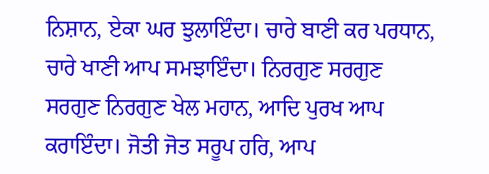ਨਿਸ਼ਾਨ, ਏਕਾ ਘਰ ਝੁਲਾਇੰਦਾ। ਚਾਰੇ ਬਾਣੀ ਕਰ ਪਰਧਾਨ, ਚਾਰੇ ਖਾਣੀ ਆਪ ਸਮਝਾਇੰਦਾ। ਨਿਰਗੁਣ ਸਰਗੁਣ ਸਰਗੁਣ ਨਿਰਗੁਣ ਖੇਲ ਮਹਾਨ, ਆਦਿ ਪੁਰਖ ਆਪ ਕਰਾਇੰਦਾ। ਜੋਤੀ ਜੋਤ ਸਰੂਪ ਹਰਿ, ਆਪ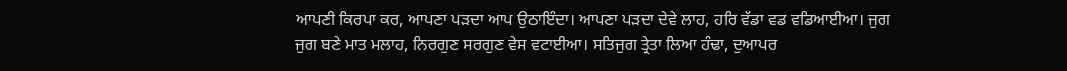ਆਪਣੀ ਕਿਰਪਾ ਕਰ, ਆਪਣਾ ਪੜਦਾ ਆਪ ਉਠਾਇੰਦਾ। ਆਪਣਾ ਪੜਦਾ ਦੇਵੇ ਲਾਹ, ਹਰਿ ਵੱਡਾ ਵਡ ਵਡਿਆਈਆ। ਜੁਗ ਜੁਗ ਬਣੇ ਮਾਤ ਮਲਾਹ, ਨਿਰਗੁਣ ਸਰਗੁਣ ਵੇਸ ਵਟਾਈਆ। ਸਤਿਜੁਗ ਤ੍ਰੇਤਾ ਲਿਆ ਹੰਢਾ, ਦੁਆਪਰ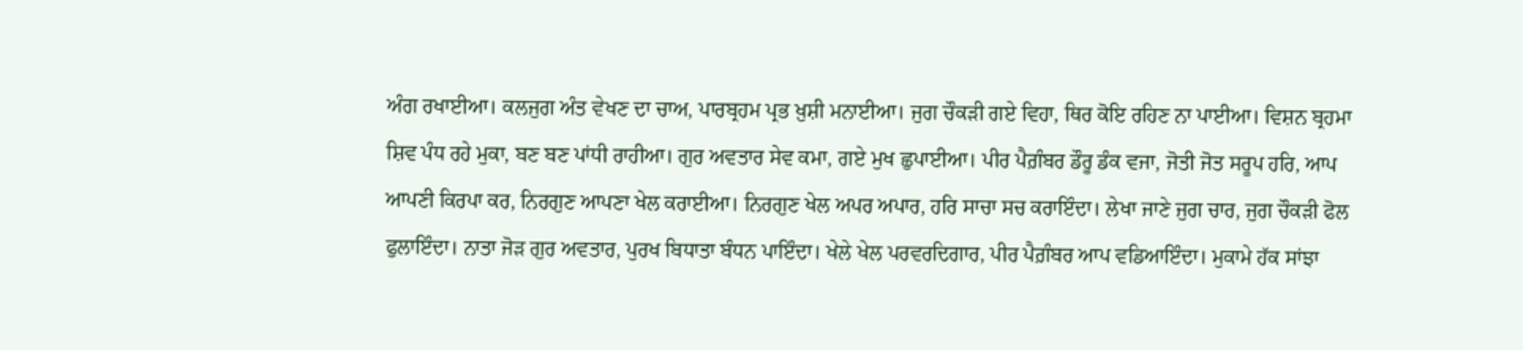ਅੰਗ ਰਖਾਈਆ। ਕਲਜੁਗ ਅੰਤ ਵੇਖਣ ਦਾ ਚਾਅ, ਪਾਰਬ੍ਰਹਮ ਪ੍ਰਭ ਖ਼ੁਸ਼ੀ ਮਨਾਈਆ। ਜੁਗ ਚੌਕੜੀ ਗਏ ਵਿਹਾ, ਥਿਰ ਕੋਇ ਰਹਿਣ ਨਾ ਪਾਈਆ। ਵਿਸ਼ਨ ਬ੍ਰਹਮਾ ਸ਼ਿਵ ਪੰਧ ਰਹੇ ਮੁਕਾ, ਬਣ ਬਣ ਪਾਂਧੀ ਰਾਹੀਆ। ਗੁਰ ਅਵਤਾਰ ਸੇਵ ਕਮਾ, ਗਏ ਮੁਖ ਛੁਪਾਈਆ। ਪੀਰ ਪੈਗ਼ੰਬਰ ਡੌਰੂ ਡੰਕ ਵਜਾ, ਜੋਤੀ ਜੋਤ ਸਰੂਪ ਹਰਿ, ਆਪ ਆਪਣੀ ਕਿਰਪਾ ਕਰ, ਨਿਰਗੁਣ ਆਪਣਾ ਖੇਲ ਕਰਾਈਆ। ਨਿਰਗੁਣ ਖੇਲ ਅਪਰ ਅਪਾਰ, ਹਰਿ ਸਾਚਾ ਸਚ ਕਰਾਇੰਦਾ। ਲੇਖਾ ਜਾਣੇ ਜੁਗ ਚਾਰ, ਜੁਗ ਚੌਕੜੀ ਫੋਲ ਫੁਲਾਇੰਦਾ। ਨਾਤਾ ਜੋੜ ਗੁਰ ਅਵਤਾਰ, ਪੁਰਖ ਬਿਧਾਤਾ ਬੰਧਨ ਪਾਇੰਦਾ। ਖੇਲੇ ਖੇਲ ਪਰਵਰਦਿਗਾਰ, ਪੀਰ ਪੈਗ਼ੰਬਰ ਆਪ ਵਡਿਆਇੰਦਾ। ਮੁਕਾਮੇ ਹੱਕ ਸਾਂਝਾ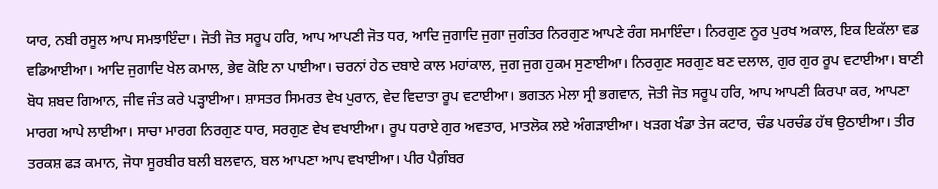ਯਾਰ, ਨਬੀ ਰਸੂਲ ਆਪ ਸਮਝਾਇੰਦਾ। ਜੋਤੀ ਜੋਤ ਸਰੂਪ ਹਰਿ, ਆਪ ਆਪਣੀ ਜੋਤ ਧਰ, ਆਦਿ ਜੁਗਾਦਿ ਜੁਗਾ ਜੁਗੰਤਰ ਨਿਰਗੁਣ ਆਪਣੇ ਰੰਗ ਸਮਾਇੰਦਾ। ਨਿਰਗੁਣ ਨੂਰ ਪੁਰਖ ਅਕਾਲ, ਇਕ ਇਕੱਲਾ ਵਡ ਵਡਿਆਈਆ। ਆਦਿ ਜੁਗਾਦਿ ਖੇਲ ਕਮਾਲ, ਭੇਵ ਕੋਇ ਨਾ ਪਾਈਆ। ਚਰਨਾਂ ਹੇਠ ਦਬਾਏ ਕਾਲ ਮਹਾਂਕਾਲ, ਜੁਗ ਜੁਗ ਹੁਕਮ ਸੁਣਾਈਆ। ਨਿਰਗੁਣ ਸਰਗੁਣ ਬਣ ਦਲਾਲ, ਗੁਰ ਗੁਰ ਰੂਪ ਵਟਾਈਆ। ਬਾਣੀ ਬੋਧ ਸ਼ਬਦ ਗਿਆਨ, ਜੀਵ ਜੰਤ ਕਰੇ ਪੜ੍ਹਾਈਆ। ਸ਼ਾਸਤਰ ਸਿਮਰਤ ਵੇਖ ਪੁਰਾਨ, ਵੇਦ ਵਿਦਾਤਾ ਰੂਪ ਵਟਾਈਆ। ਭਗਤਨ ਮੇਲਾ ਸ੍ਰੀ ਭਗਵਾਨ, ਜੋਤੀ ਜੋਤ ਸਰੂਪ ਹਰਿ, ਆਪ ਆਪਣੀ ਕਿਰਪਾ ਕਰ, ਆਪਣਾ ਮਾਰਗ ਆਪੇ ਲਾਈਆ। ਸਾਚਾ ਮਾਰਗ ਨਿਰਗੁਣ ਧਾਰ, ਸਰਗੁਣ ਵੇਖ ਵਖਾਈਆ। ਰੂਪ ਧਰਾਏ ਗੁਰ ਅਵਤਾਰ, ਮਾਤਲੋਕ ਲਏ ਅੰਗੜਾਈਆ। ਖੜਗ ਖੰਡਾ ਤੇਜ ਕਟਾਰ, ਚੰਡ ਪਰਚੰਡ ਹੱਥ ਉਠਾਈਆ। ਤੀਰ ਤਰਕਸ਼ ਫੜ ਕਮਾਨ, ਜੋਧਾ ਸੂਰਬੀਰ ਬਲੀ ਬਲਵਾਨ, ਬਲ ਆਪਣਾ ਆਪ ਵਖਾਈਆ। ਪੀਰ ਪੈਗ਼ੰਬਰ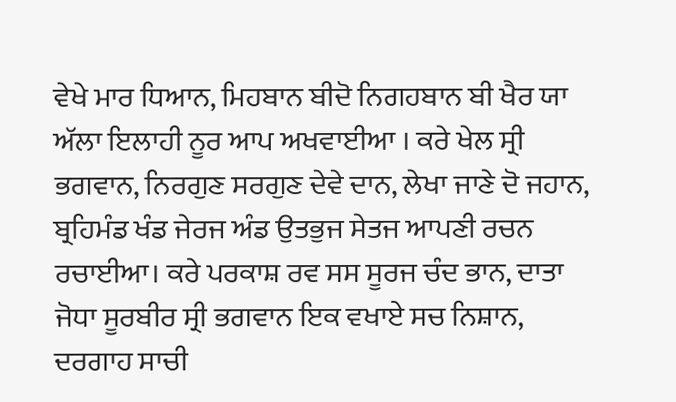ਵੇਖੇ ਮਾਰ ਧਿਆਨ, ਮਿਹਬਾਨ ਬੀਦੋ ਨਿਗਹਬਾਨ ਬੀ ਖੈਰ ਯਾ ਅੱਲਾ ਇਲਾਹੀ ਨੂਰ ਆਪ ਅਖਵਾਈਆ । ਕਰੇ ਖੇਲ ਸ੍ਰੀ ਭਗਵਾਨ, ਨਿਰਗੁਣ ਸਰਗੁਣ ਦੇਵੇ ਦਾਨ, ਲੇਖਾ ਜਾਣੇ ਦੋ ਜਹਾਨ, ਬ੍ਰਹਿਮੰਡ ਖੰਡ ਜੇਰਜ ਅੰਡ ਉਤਭੁਜ ਸੇਤਜ ਆਪਣੀ ਰਚਨ ਰਚਾਈਆ। ਕਰੇ ਪਰਕਾਸ਼ ਰਵ ਸਸ ਸੂਰਜ ਚੰਦ ਭਾਨ, ਦਾਤਾ ਜੋਧਾ ਸੂਰਬੀਰ ਸ੍ਰੀ ਭਗਵਾਨ ਇਕ ਵਖਾਏ ਸਚ ਨਿਸ਼ਾਨ, ਦਰਗਾਹ ਸਾਚੀ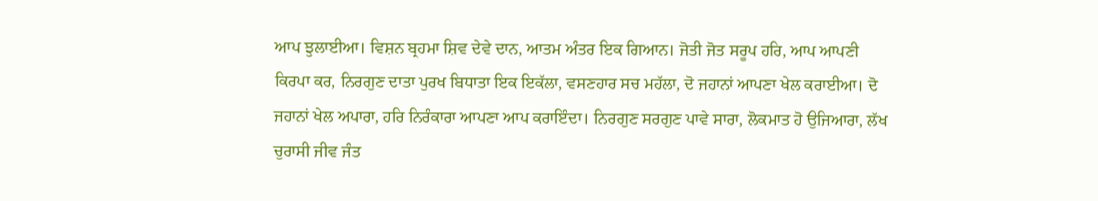ਆਪ ਝੁਲਾਈਆ। ਵਿਸ਼ਨ ਬ੍ਰਹਮਾ ਸ਼ਿਵ ਦੇਵੇ ਦਾਨ, ਆਤਮ ਅੰਤਰ ਇਕ ਗਿਆਨ। ਜੋਤੀ ਜੋਤ ਸਰੂਪ ਹਰਿ, ਆਪ ਆਪਣੀ ਕਿਰਪਾ ਕਰ, ਨਿਰਗੁਣ ਦਾਤਾ ਪੁਰਖ ਬਿਧਾਤਾ ਇਕ ਇਕੱਲਾ, ਵਸਣਹਾਰ ਸਚ ਮਹੱਲਾ, ਦੋ ਜਹਾਨਾਂ ਆਪਣਾ ਖੇਲ ਕਰਾਈਆ। ਦੋ ਜਹਾਨਾਂ ਖੇਲ ਅਪਾਰਾ, ਹਰਿ ਨਿਰੰਕਾਰਾ ਆਪਣਾ ਆਪ ਕਰਾਇੰਦਾ। ਨਿਰਗੁਣ ਸਰਗੁਣ ਪਾਵੇ ਸਾਰਾ, ਲੋਕਮਾਤ ਹੋ ਉਜਿਆਰਾ, ਲੱਖ ਚੁਰਾਸੀ ਜੀਵ ਜੰਤ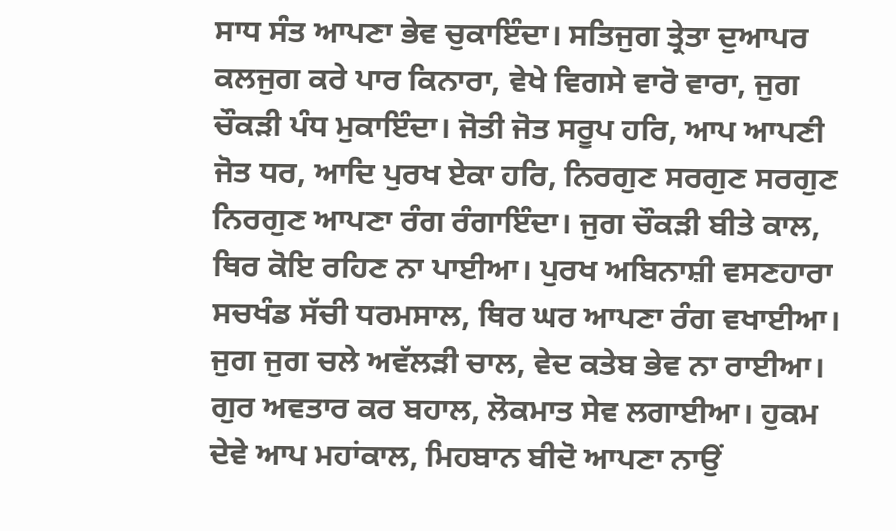ਸਾਧ ਸੰਤ ਆਪਣਾ ਭੇਵ ਚੁਕਾਇੰਦਾ। ਸਤਿਜੁਗ ਤ੍ਰੇਤਾ ਦੁਆਪਰ ਕਲਜੁਗ ਕਰੇ ਪਾਰ ਕਿਨਾਰਾ, ਵੇਖੇ ਵਿਗਸੇ ਵਾਰੋ ਵਾਰਾ, ਜੁਗ ਚੌਕੜੀ ਪੰਧ ਮੁਕਾਇੰਦਾ। ਜੋਤੀ ਜੋਤ ਸਰੂਪ ਹਰਿ, ਆਪ ਆਪਣੀ ਜੋਤ ਧਰ, ਆਦਿ ਪੁਰਖ ਏਕਾ ਹਰਿ, ਨਿਰਗੁਣ ਸਰਗੁਣ ਸਰਗੁਣ ਨਿਰਗੁਣ ਆਪਣਾ ਰੰਗ ਰੰਗਾਇੰਦਾ। ਜੁਗ ਚੌਕੜੀ ਬੀਤੇ ਕਾਲ, ਥਿਰ ਕੋਇ ਰਹਿਣ ਨਾ ਪਾਈਆ। ਪੁਰਖ ਅਬਿਨਾਸ਼ੀ ਵਸਣਹਾਰਾ ਸਚਖੰਡ ਸੱਚੀ ਧਰਮਸਾਲ, ਥਿਰ ਘਰ ਆਪਣਾ ਰੰਗ ਵਖਾਈਆ। ਜੁਗ ਜੁਗ ਚਲੇ ਅਵੱਲੜੀ ਚਾਲ, ਵੇਦ ਕਤੇਬ ਭੇਵ ਨਾ ਰਾਈਆ। ਗੁਰ ਅਵਤਾਰ ਕਰ ਬਹਾਲ, ਲੋਕਮਾਤ ਸੇਵ ਲਗਾਈਆ। ਹੁਕਮ ਦੇਵੇ ਆਪ ਮਹਾਂਕਾਲ, ਮਿਹਬਾਨ ਬੀਦੋ ਆਪਣਾ ਨਾਉਂ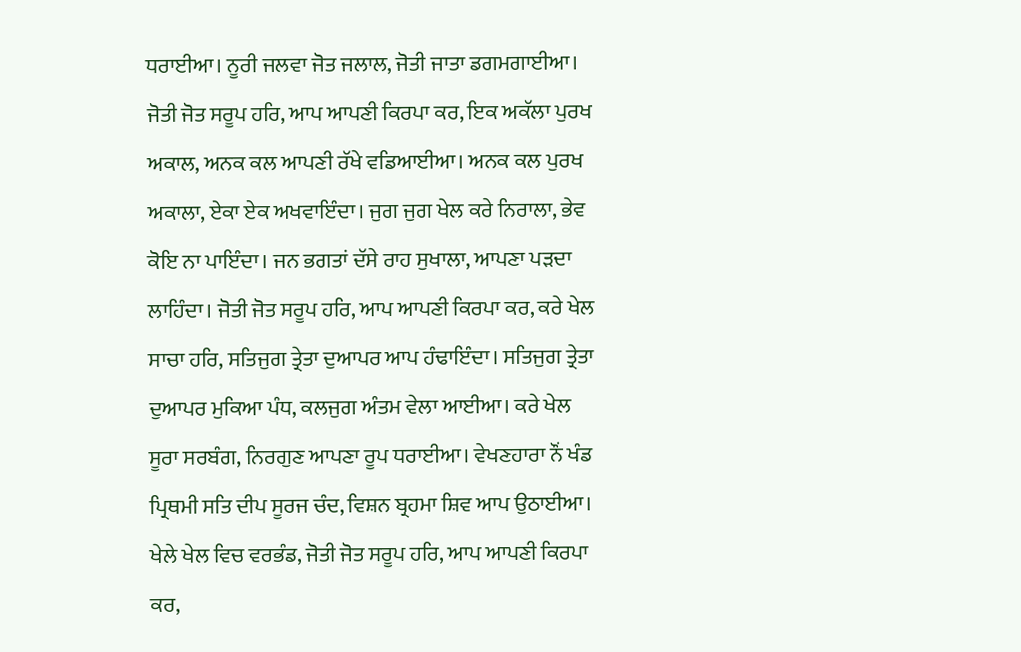ਧਰਾਈਆ। ਨੂਰੀ ਜਲਵਾ ਜੋਤ ਜਲਾਲ, ਜੋਤੀ ਜਾਤਾ ਡਗਮਗਾਈਆ। ਜੋਤੀ ਜੋਤ ਸਰੂਪ ਹਰਿ, ਆਪ ਆਪਣੀ ਕਿਰਪਾ ਕਰ, ਇਕ ਅਕੱਲਾ ਪੁਰਖ ਅਕਾਲ, ਅਨਕ ਕਲ ਆਪਣੀ ਰੱਖੇ ਵਡਿਆਈਆ। ਅਨਕ ਕਲ ਪੁਰਖ ਅਕਾਲਾ, ਏਕਾ ਏਕ ਅਖਵਾਇੰਦਾ। ਜੁਗ ਜੁਗ ਖੇਲ ਕਰੇ ਨਿਰਾਲਾ, ਭੇਵ ਕੋਇ ਨਾ ਪਾਇੰਦਾ। ਜਨ ਭਗਤਾਂ ਦੱਸੇ ਰਾਹ ਸੁਖਾਲਾ, ਆਪਣਾ ਪੜਦਾ ਲਾਹਿੰਦਾ। ਜੋਤੀ ਜੋਤ ਸਰੂਪ ਹਰਿ, ਆਪ ਆਪਣੀ ਕਿਰਪਾ ਕਰ, ਕਰੇ ਖੇਲ ਸਾਚਾ ਹਰਿ, ਸਤਿਜੁਗ ਤ੍ਰੇਤਾ ਦੁਆਪਰ ਆਪ ਹੰਢਾਇੰਦਾ। ਸਤਿਜੁਗ ਤ੍ਰੇਤਾ ਦੁਆਪਰ ਮੁਕਿਆ ਪੰਧ, ਕਲਜੁਗ ਅੰਤਮ ਵੇਲਾ ਆਈਆ। ਕਰੇ ਖੇਲ ਸੂਰਾ ਸਰਬੰਗ, ਨਿਰਗੁਣ ਆਪਣਾ ਰੂਪ ਧਰਾਈਆ। ਵੇਖਣਹਾਰਾ ਨੌਂ ਖੰਡ ਪ੍ਰਿਥਮੀ ਸਤਿ ਦੀਪ ਸੂਰਜ ਚੰਦ, ਵਿਸ਼ਨ ਬ੍ਰਹਮਾ ਸ਼ਿਵ ਆਪ ਉਠਾਈਆ। ਖੇਲੇ ਖੇਲ ਵਿਚ ਵਰਭੰਡ, ਜੋਤੀ ਜੋਤ ਸਰੂਪ ਹਰਿ, ਆਪ ਆਪਣੀ ਕਿਰਪਾ ਕਰ,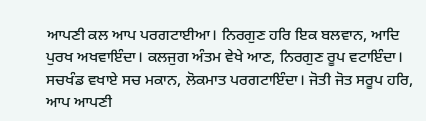ਆਪਣੀ ਕਲ ਆਪ ਪਰਗਟਾਈਆ। ਨਿਰਗੁਣ ਹਰਿ ਇਕ ਬਲਵਾਨ, ਆਦਿ ਪੁਰਖ ਅਖਵਾਇੰਦਾ। ਕਲਜੁਗ ਅੰਤਮ ਵੇਖੇ ਆਣ, ਨਿਰਗੁਣ ਰੂਪ ਵਟਾਇੰਦਾ। ਸਚਖੰਡ ਵਖਾਏ ਸਚ ਮਕਾਨ, ਲੋਕਮਾਤ ਪਰਗਟਾਇੰਦਾ। ਜੋਤੀ ਜੋਤ ਸਰੂਪ ਹਰਿ, ਆਪ ਆਪਣੀ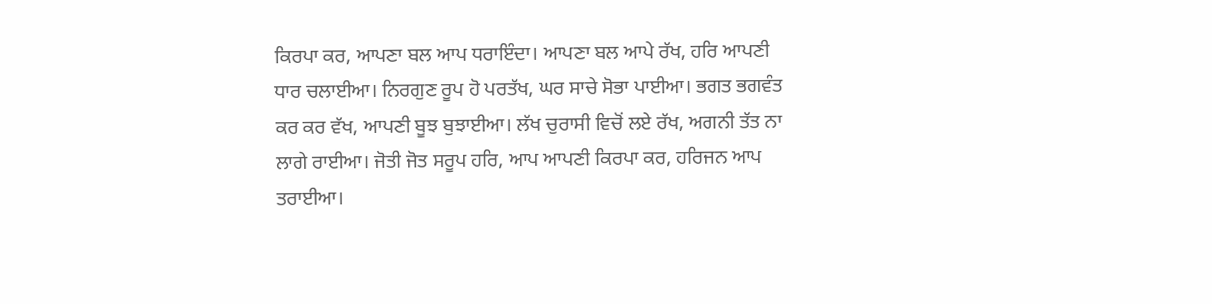ਕਿਰਪਾ ਕਰ, ਆਪਣਾ ਬਲ ਆਪ ਧਰਾਇੰਦਾ। ਆਪਣਾ ਬਲ ਆਪੇ ਰੱਖ, ਹਰਿ ਆਪਣੀ ਧਾਰ ਚਲਾਈਆ। ਨਿਰਗੁਣ ਰੂਪ ਹੋ ਪਰਤੱਖ, ਘਰ ਸਾਚੇ ਸੋਭਾ ਪਾਈਆ। ਭਗਤ ਭਗਵੰਤ ਕਰ ਕਰ ਵੱਖ, ਆਪਣੀ ਬੂਝ ਬੁਝਾਈਆ। ਲੱਖ ਚੁਰਾਸੀ ਵਿਚੋਂ ਲਏ ਰੱਖ, ਅਗਨੀ ਤੱਤ ਨਾ ਲਾਗੇ ਰਾਈਆ। ਜੋਤੀ ਜੋਤ ਸਰੂਪ ਹਰਿ, ਆਪ ਆਪਣੀ ਕਿਰਪਾ ਕਰ, ਹਰਿਜਨ ਆਪ ਤਰਾਈਆ।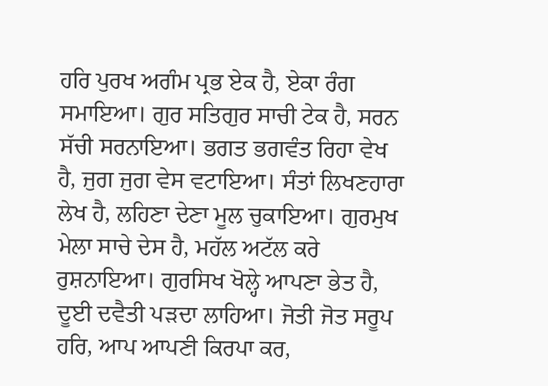ਹਰਿ ਪੁਰਖ ਅਗੰਮ ਪ੍ਰਭ ਏਕ ਹੈ, ਏਕਾ ਰੰਗ ਸਮਾਇਆ। ਗੁਰ ਸਤਿਗੁਰ ਸਾਚੀ ਟੇਕ ਹੈ, ਸਰਨ ਸੱਚੀ ਸਰਨਾਇਆ। ਭਗਤ ਭਗਵੰਤ ਰਿਹਾ ਵੇਖ ਹੈ, ਜੁਗ ਜੁਗ ਵੇਸ ਵਟਾਇਆ। ਸੰਤਾਂ ਲਿਖਣਹਾਰਾ ਲੇਖ ਹੈ, ਲਹਿਣਾ ਦੇਣਾ ਮੂਲ ਚੁਕਾਇਆ। ਗੁਰਮੁਖ ਮੇਲਾ ਸਾਚੇ ਦੇਸ ਹੈ, ਮਹੱਲ ਅਟੱਲ ਕਰੇ ਰੁਸ਼ਨਾਇਆ। ਗੁਰਸਿਖ ਖੋਲ੍ਹੇ ਆਪਣਾ ਭੇਤ ਹੈ, ਦੂਈ ਦਵੈਤੀ ਪੜਦਾ ਲਾਹਿਆ। ਜੋਤੀ ਜੋਤ ਸਰੂਪ ਹਰਿ, ਆਪ ਆਪਣੀ ਕਿਰਪਾ ਕਰ,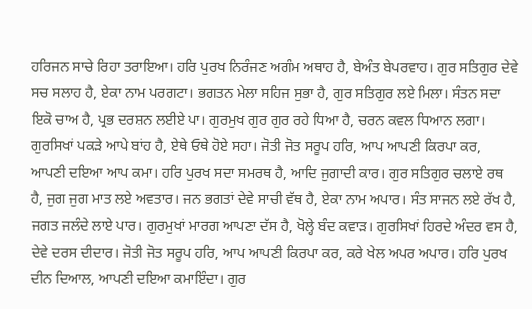ਹਰਿਜਨ ਸਾਚੇ ਰਿਹਾ ਤਰਾਇਆ। ਹਰਿ ਪੁਰਖ ਨਿਰੰਜਣ ਅਗੰਮ ਅਥਾਹ ਹੈ, ਬੇਅੰਤ ਬੇਪਰਵਾਹ। ਗੁਰ ਸਤਿਗੁਰ ਦੇਵੇ ਸਚ ਸਲਾਹ ਹੈ, ਏਕਾ ਨਾਮ ਪਰਗਟਾ। ਭਗਤਨ ਮੇਲਾ ਸਹਿਜ ਸੁਭਾ ਹੈ, ਗੁਰ ਸਤਿਗੁਰ ਲਏ ਮਿਲਾ। ਸੰਤਨ ਸਦਾ ਇਕੋ ਚਾਅ ਹੈ, ਪ੍ਰਭ ਦਰਸ਼ਨ ਲਈਏ ਪਾ। ਗੁਰਮੁਖ ਗੁਰ ਗੁਰ ਰਹੇ ਧਿਆ ਹੈ, ਚਰਨ ਕਵਲ ਧਿਆਨ ਲਗਾ। ਗੁਰਸਿਖਾਂ ਪਕੜੇ ਆਪੇ ਬਾਂਹ ਹੈ, ਏਥੇ ਓਥੇ ਹੋਏ ਸਹਾ। ਜੋਤੀ ਜੋਤ ਸਰੂਪ ਹਰਿ, ਆਪ ਆਪਣੀ ਕਿਰਪਾ ਕਰ, ਆਪਣੀ ਦਇਆ ਆਪ ਕਮਾ। ਹਰਿ ਪੁਰਖ ਸਦਾ ਸਮਰਥ ਹੈ, ਆਦਿ ਜੁਗਾਦੀ ਕਾਰ। ਗੁਰ ਸਤਿਗੁਰ ਚਲਾਏ ਰਥ ਹੈ, ਜੁਗ ਜੁਗ ਮਾਤ ਲਏ ਅਵਤਾਰ। ਜਨ ਭਗਤਾਂ ਦੇਵੇ ਸਾਚੀ ਵੱਥ ਹੈ, ਏਕਾ ਨਾਮ ਅਪਾਰ। ਸੰਤ ਸਾਜਨ ਲਏ ਰੱਖ ਹੈ, ਜਗਤ ਜਲੰਦੇ ਲਾਏ ਪਾਰ। ਗੁਰਮੁਖਾਂ ਮਾਰਗ ਆਪਣਾ ਦੱਸ ਹੈ, ਖੋਲ੍ਹੇ ਬੰਦ ਕਵਾੜ। ਗੁਰਸਿਖਾਂ ਹਿਰਦੇ ਅੰਦਰ ਵਸ ਹੈ, ਦੇਵੇ ਦਰਸ ਦੀਦਾਰ। ਜੋਤੀ ਜੋਤ ਸਰੂਪ ਹਰਿ, ਆਪ ਆਪਣੀ ਕਿਰਪਾ ਕਰ, ਕਰੇ ਖੇਲ ਅਪਰ ਅਪਾਰ। ਹਰਿ ਪੁਰਖ ਦੀਨ ਦਿਆਲ, ਆਪਣੀ ਦਇਆ ਕਮਾਇੰਦਾ। ਗੁਰ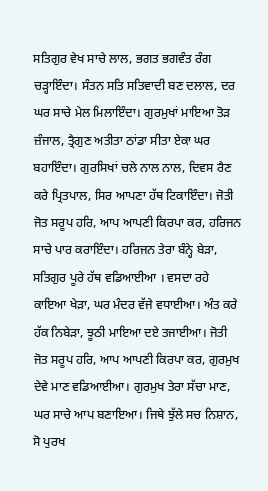ਸਤਿਗੁਰ ਵੇਖ ਸਾਚੇ ਲਾਲ, ਭਗਤ ਭਗਵੰਤ ਰੰਗ ਚੜ੍ਹਾਇੰਦਾ। ਸੰਤਨ ਸਤਿ ਸਤਿਵਾਦੀ ਬਣ ਦਲਾਲ, ਦਰ ਘਰ ਸਾਚੇ ਮੇਲ ਮਿਲਾਇੰਦਾ। ਗੁਰਮੁਖਾਂ ਮਾਇਆ ਤੋੜ ਜ਼ੰਜਾਲ, ਤ੍ਰੈਗੁਣ ਅਤੀਤਾ ਠਾਂਡਾ ਸੀਤਾ ਏਕਾ ਘਰ ਬਹਾਇੰਦਾ। ਗੁਰਸਿਖਾਂ ਚਲੇ ਨਾਲ ਨਾਲ, ਦਿਵਸ ਰੈਣ ਕਰੇ ਪ੍ਰਿਤਪਾਲ, ਸਿਰ ਆਪਣਾ ਹੱਥ ਟਿਕਾਇੰਦਾ। ਜੋਤੀ ਜੋਤ ਸਰੂਪ ਹਰਿ, ਆਪ ਆਪਣੀ ਕਿਰਪਾ ਕਰ, ਹਰਿਜਨ ਸਾਚੇ ਪਾਰ ਕਰਾਇੰਦਾ। ਹਰਿਜਨ ਤੇਰਾ ਬੰਨ੍ਹੇ ਬੇੜਾ, ਸਤਿਗੁਰ ਪੂਰੇ ਹੱਥ ਵਡਿਆਈਆ । ਵਸਦਾ ਰਹੇ ਕਾਇਆ ਖੇੜਾ, ਘਰ ਮੰਦਰ ਵੱਜੇ ਵਧਾਈਆ। ਅੰਤ ਕਰੇ ਹੱਕ ਨਿਬੇੜਾ, ਝੂਠੀ ਮਾਇਆ ਦਏ ਤਜਾਈਆ। ਜੋਤੀ ਜੋਤ ਸਰੂਪ ਹਰਿ, ਆਪ ਆਪਣੀ ਕਿਰਪਾ ਕਰ, ਗੁਰਮੁਖ ਦੇਵੇ ਮਾਣ ਵਡਿਆਈਆ। ਗੁਰਮੁਖ ਤੇਰਾ ਸੱਚਾ ਮਾਣ, ਘਰ ਸਾਚੇ ਆਪ ਬਣਾਇਆ। ਜਿਥੇ ਝੁੱਲੇ ਸਚ ਨਿਸ਼ਾਨ, ਸੋ ਪੁਰਖ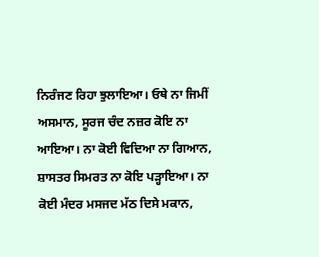ਨਿਰੰਜਣ ਰਿਹਾ ਝੁਲਾਇਆ। ਓਥੇ ਨਾ ਜਿਮੀਂ ਅਸਮਾਨ, ਸੂਰਜ ਚੰਦ ਨਜ਼ਰ ਕੋਇ ਨਾ ਆਇਆ। ਨਾ ਕੋਈ ਵਿਦਿਆ ਨਾ ਗਿਆਨ, ਸ਼ਾਸਤਰ ਸਿਮਰਤ ਨਾ ਕੋਇ ਪੜ੍ਹਾਇਆ। ਨਾ ਕੋਈ ਮੰਦਰ ਮਸਜਦ ਮੱਠ ਦਿਸੇ ਮਕਾਨ,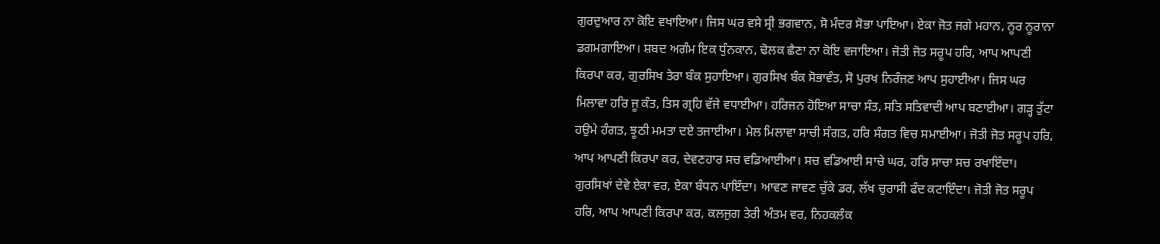ਗੁਰਦੁਆਰ ਨਾ ਕੋਇ ਵਖਾਇਆ। ਜਿਸ ਘਰ ਵਸੇ ਸ੍ਰੀ ਭਗਵਾਨ, ਸੋ ਮੰਦਰ ਸੋਭਾ ਪਾਇਆ। ਏਕਾ ਜੋਤ ਜਗੇ ਮਹਾਨ, ਨੂਰ ਨੂਰਾਨਾ ਡਗਮਗਾਇਆ। ਸ਼ਬਦ ਅਗੰਮ ਇਕ ਧੁੰਨਕਾਨ, ਢੋਲਕ ਛੈਣਾ ਨਾ ਕੋਇ ਵਜਾਇਆ। ਜੋਤੀ ਜੋਤ ਸਰੂਪ ਹਰਿ, ਆਪ ਆਪਣੀ ਕਿਰਪਾ ਕਰ, ਗੁਰਸਿਖ ਤੇਰਾ ਬੰਕ ਸੁਹਾਇਆ। ਗੁਰਸਿਖ ਬੰਕ ਸੋਭਾਵੰਤ, ਸੋ ਪੁਰਖ ਨਿਰੰਜਣ ਆਪ ਸੁਹਾਈਆ। ਜਿਸ ਘਰ ਮਿਲਾਵਾ ਹਰਿ ਜੂ ਕੰਤ, ਤਿਸ ਗ੍ਰਹਿ ਵੱਜੇ ਵਧਾਈਆ। ਹਰਿਜਨ ਹੋਇਆ ਸਾਚਾ ਸੰਤ, ਸਤਿ ਸਤਿਵਾਦੀ ਆਪ ਬਣਾਈਆ। ਗੜ੍ਹ ਤੁੱਟਾ ਹਉਮੇ ਹੰਗਤ, ਝੂਠੀ ਮਮਤਾ ਦਏ ਤਜਾਈਆ। ਮੇਲ ਮਿਲਾਵਾ ਸਾਚੀ ਸੰਗਤ, ਹਰਿ ਸੰਗਤ ਵਿਚ ਸਮਾਈਆ। ਜੋਤੀ ਜੋਤ ਸਰੂਪ ਹਰਿ, ਆਪ ਆਪਣੀ ਕਿਰਪਾ ਕਰ, ਦੇਵਣਹਾਰ ਸਚ ਵਡਿਆਈਆ। ਸਚ ਵਡਿਆਈ ਸਾਚੇ ਘਰ, ਹਰਿ ਸਾਚਾ ਸਚ ਰਖਾਇੰਦਾ। ਗੁਰਸਿਖਾਂ ਦੇਵੇ ਏਕਾ ਵਰ, ਏਕਾ ਬੰਧਨ ਪਾਇੰਦਾ। ਆਵਣ ਜਾਵਣ ਚੁੱਕੇ ਡਰ, ਲੱਖ ਚੁਰਾਸੀ ਫੰਦ ਕਟਾਇੰਦਾ। ਜੋਤੀ ਜੋਤ ਸਰੂਪ ਹਰਿ, ਆਪ ਆਪਣੀ ਕਿਰਪਾ ਕਰ, ਕਲਜੁਗ ਤੇਰੀ ਅੰਤਮ ਵਰ, ਨਿਹਕਲੰਕ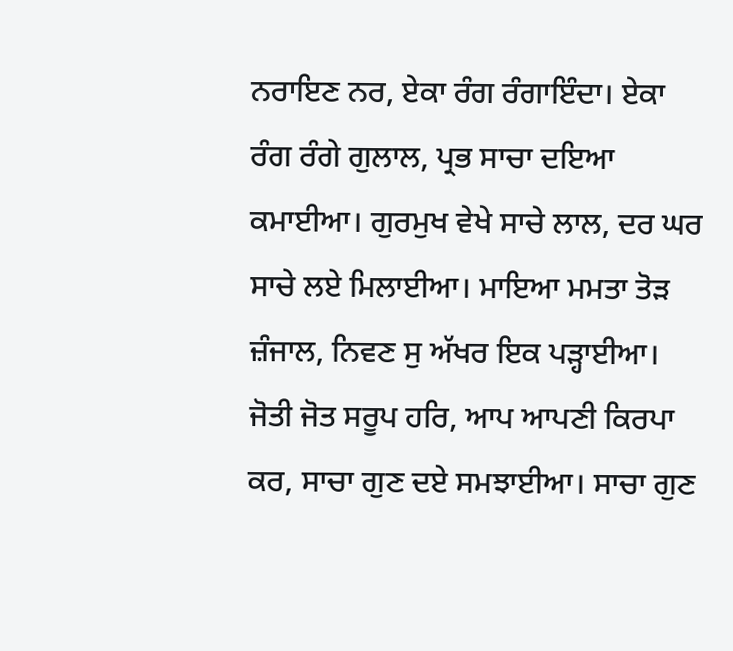ਨਰਾਇਣ ਨਰ, ਏਕਾ ਰੰਗ ਰੰਗਾਇੰਦਾ। ਏਕਾ ਰੰਗ ਰੰਗੇ ਗੁਲਾਲ, ਪ੍ਰਭ ਸਾਚਾ ਦਇਆ ਕਮਾਈਆ। ਗੁਰਮੁਖ ਵੇਖੇ ਸਾਚੇ ਲਾਲ, ਦਰ ਘਰ ਸਾਚੇ ਲਏ ਮਿਲਾਈਆ। ਮਾਇਆ ਮਮਤਾ ਤੋੜ ਜ਼ੰਜਾਲ, ਨਿਵਣ ਸੁ ਅੱਖਰ ਇਕ ਪੜ੍ਹਾਈਆ। ਜੋਤੀ ਜੋਤ ਸਰੂਪ ਹਰਿ, ਆਪ ਆਪਣੀ ਕਿਰਪਾ ਕਰ, ਸਾਚਾ ਗੁਣ ਦਏ ਸਮਝਾਈਆ। ਸਾਚਾ ਗੁਣ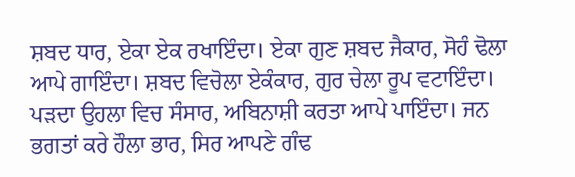ਸ਼ਬਦ ਧਾਰ, ਏਕਾ ਏਕ ਰਖਾਇੰਦਾ। ਏਕਾ ਗੁਣ ਸ਼ਬਦ ਜੈਕਾਰ, ਸੋਹੰ ਢੋਲਾ ਆਪੇ ਗਾਇੰਦਾ। ਸ਼ਬਦ ਵਿਚੋਲਾ ਏਕੰਕਾਰ, ਗੁਰ ਚੇਲਾ ਰੂਪ ਵਟਾਇੰਦਾ। ਪੜਦਾ ਉਹਲਾ ਵਿਚ ਸੰਸਾਰ, ਅਬਿਨਾਸ਼ੀ ਕਰਤਾ ਆਪੇ ਪਾਇੰਦਾ। ਜਨ ਭਗਤਾਂ ਕਰੇ ਹੌਲਾ ਭਾਰ, ਸਿਰ ਆਪਣੇ ਗੰਢ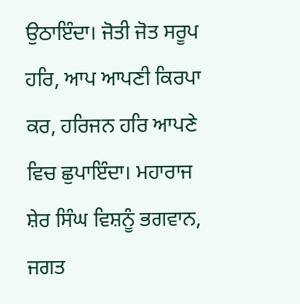ਉਠਾਇੰਦਾ। ਜੋਤੀ ਜੋਤ ਸਰੂਪ ਹਰਿ, ਆਪ ਆਪਣੀ ਕਿਰਪਾ ਕਰ, ਹਰਿਜਨ ਹਰਿ ਆਪਣੇ ਵਿਚ ਛੁਪਾਇੰਦਾ। ਮਹਾਰਾਜ ਸ਼ੇਰ ਸਿੰਘ ਵਿਸ਼ਨੂੰ ਭਗਵਾਨ, ਜਗਤ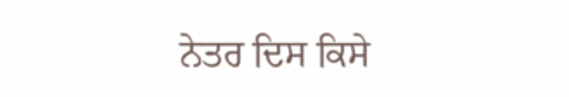ਨੇਤਰ ਦਿਸ ਕਿਸੇ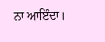ਨਾ ਆਇੰਦਾ।